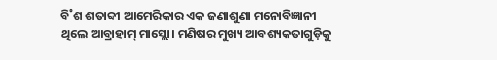ବି˚ଶ ଶତାବ୍ଦୀ ଆମେରିକାର ଏକ ଜଣାଶୁଣା ମନୋବିଜ୍ଞାନୀ ଥିଲେ ଆବ୍ରାହାମ୍ ମାସ୍ଲୋ। ମଣିଷର ମୁଖ୍ୟ ଆବଶ୍ୟକତାଗୁଡ଼ିକୁ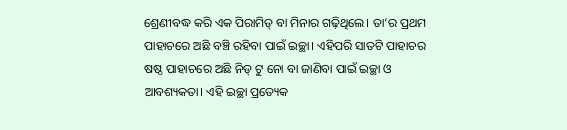ଶ୍ରେଣୀବଦ୍ଧ କରି ଏକ ପିରାମିଡ୍ ବା ମିନାର ଗଢ଼ିଥିଲେ। ତା’ର ପ୍ରଥମ ପାହାଚରେ ଅଛି ବଞ୍ଚି ରହିବା ପାଇଁ ଇଚ୍ଛା। ଏହିପରି ସାତଟି ପାହାଚର ଷଷ୍ଠ ପାହାଚରେ ଅଛି ନିଡ୍ ଟୁ ନୋ ବା ଜାଣିବା ପାଇଁ ଇଚ୍ଛା ଓ ଆବଶ୍ୟକତା। ଏହି ଇଚ୍ଛା ପ୍ରତ୍ୟେକ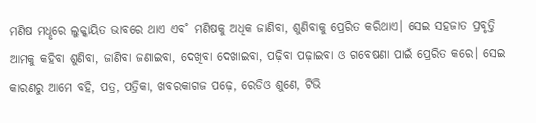ମଣିଷ ମଧୢରେ ଲୁକ୍କାୟିତ ଭାବରେ ଥାଏ ଏବ˚ ମଣିଷକୁ ଅଧିକ ଜାଣିବା, ଶୁଣିବାକୁ ପ୍ରେରିତ କରିଥାଏ। ସେଇ ସହଜାତ ପ୍ରବୃତ୍ତି ଆମକୁ କହିବା ଶୁଣିବା, ଜାଣିବା ଜଣାଇବା, ଦେଖିବା ଦେଖାଇବା, ପଢ଼ିବା ପଢ଼ାଇବା ଓ ଗବେଷଣା ପାଇଁ ପ୍ରେରିତ କରେ। ସେଇ କାରଣରୁ ଆମେ ବହି, ପତ୍ର, ପତ୍ରିକା, ଖବରକାଗଜ ପଢ଼େ, ରେଡିଓ ଶୁଣେ, ଟିଭି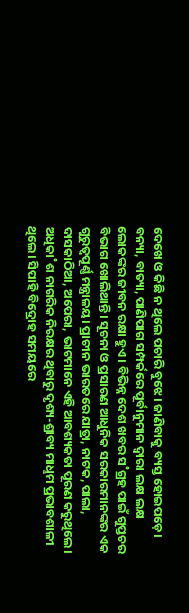ଦେଖେ ଓ କିଛି ନ ଥିଲେ ପଚାରି ବୁଝେ। ଜାଣିବାକୁ ବ୍ୟସ୍ତ ହୋଇପଡ଼େ। ବନ୍ୟା, ବାତ୍ୟା, ପାଣିପାଗ ସମ୍ପର୍କରେ ପୂର୍ବାନୁମାନ ଦ୍ବାରା ଲକ୍ଷ ଲକ୍ଷ ଲୋକଙ୍କର ଜୀବନ ରକ୍ଷା ହୁଏ। ବିଭିନ୍ନ ଦେଶ ଖବର ସ˚ଗ୍ରହ ପାଇଁ ଗୁପ୍ତଚର ବିଭାଗ ଖୋଲିଥାନ୍ତି। ସୂଚନା ଓ ପ୍ରସାରଣ ଆଧୁନିକ ସରକାରମାନଙ୍କର ଏକ ଗୁରୁତ୍ବପୂର୍ଣ୍ଣ ମନ୍ତ୍ରାଳୟ। ପ୍ରାଚୀନ ଭାରତରେ ଯାତ୍ରା, ନାଟକ, ପାଲା, ଦାସକାଠିଆ, ଅପେରା, ଭାଟମାନେ ଏହି ଆବଶ୍ୟକତା ପୂରଣ କରୁଥିଲେ। ଅଧିକା˚ଶ ନାଗରିକ ନିରକ୍ଷର ଥିବାରୁ ଦୃଶ୍ୟ-ଶ୍ରାବ୍ୟ ମାଧୢମ ପ୍ରଭାବଶାଳୀ ଥିଲେ। ସିପାହି ବିଦ୍ରୋହ ସମୟରେ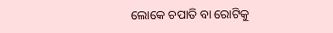ଲୋକେ ଚପାତି ବା ରୋଟିକୁ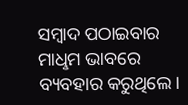ସମ୍ବାଦ ପଠାଇବାର ମାଧୢମ ଭାବରେ ବ୍ୟବହାର କରୁଥିଲେ।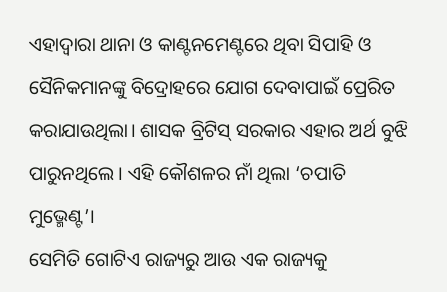ଏହାଦ୍ବାରା ଥାନା ଓ କାଣ୍ଟନମେଣ୍ଟରେ ଥିବା ସିପାହି ଓ ସୈନିକମାନଙ୍କୁ ବିଦ୍ରୋହରେ ଯୋଗ ଦେବାପାଇଁ ପ୍ରେରିତ କରାଯାଉଥିଲା। ଶାସକ ବ୍ରିଟିସ୍ ସରକାର ଏହାର ଅର୍ଥ ବୁଝି ପାରୁନଥିଲେ। ଏହି କୌଶଳର ନାଁ ଥିଲା ‘ଚପାତି ମୁଭ୍ମେଣ୍ଟ’।
ସେମିତି ଗୋଟିଏ ରାଜ୍ୟରୁ ଆଉ ଏକ ରାଜ୍ୟକୁ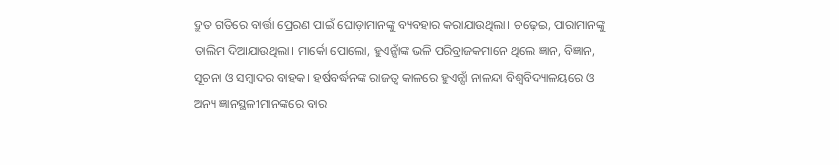ଦ୍ରୁତ ଗତିରେ ବାର୍ତ୍ତା ପ୍ରେରଣ ପାଇଁ ଘୋଡ଼ାମାନଙ୍କୁ ବ୍ୟବହାର କରାଯାଉଥିଲା। ଚଢ଼େଇ, ପାରାମାନଙ୍କୁ ତାଲିମ ଦିଆଯାଉଥିଲା। ମାର୍କୋ ପୋଲୋ, ହୁଏନ୍ସାଁଙ୍କ ଭଳି ପରିବ୍ରାଜକମାନେ ଥିଲେ ଜ୍ଞାନ, ବିଜ୍ଞାନ, ସୂଚନା ଓ ସମ୍ବାଦର ବାହକ। ହର୍ଷବର୍ଦ୍ଧନଙ୍କ ରାଜତ୍ବ କାଳରେ ହୁଏନ୍ସାଁ ନାଳନ୍ଦା ବିଶ୍ବବିଦ୍ୟାଳୟରେ ଓ ଅନ୍ୟ ଜ୍ଞାନସ୍ଥଳୀମାନଙ୍କରେ ବାର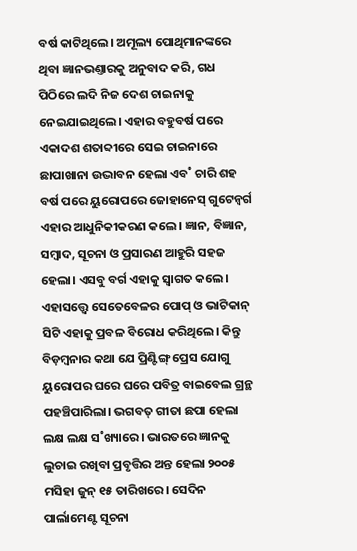ବର୍ଷ କାଟିଥିଲେ। ଅମୂଲ୍ୟ ପୋଥିମାନଙ୍କରେ ଥିବା ଜ୍ଞାନଭଣ୍ତାରକୁ ଅନୁବାଦ କରି, ଗଧ ପିଠିରେ ଲଦି ନିଜ ଦେଶ ଚାଇନାକୁ ନେଇଯାଇଥିଲେ। ଏହାର ବହୁବର୍ଷ ପରେ ଏକାଦଶ ଶତାବ୍ଦୀରେ ସେଇ ଚାଇନାରେ ଛାପାଖାନା ଉଦ୍ଭାବନ ହେଲା ଏବ˚ ଚାରି ଶହ ବର୍ଷ ପରେ ୟୁରୋପରେ ଜୋହାନେସ୍ ଗୁଟେନ୍ବର୍ଗ ଏହାର ଆଧୁନିକୀକରଣ କଲେ। ଜ୍ଞାନ, ବିଜ୍ଞାନ, ସମ୍ବାଦ, ସୂଚନା ଓ ପ୍ରସାରଣ ଆହୁରି ସହଜ ହେଲା। ଏସବୁ ବର୍ଗ ଏହାକୁ ସ୍ବାଗତ କଲେ। ଏହାସତ୍ତ୍ବେ ସେତେବେଳର ପୋପ୍ ଓ ଭାଟିକାନ୍ ସିଟି ଏହାକୁ ପ୍ରବଳ ବିରୋଧ କରିଥିଲେ। କିନ୍ତୁ ବିଡ଼ମ୍ବନାର କଥା ଯେ ପ୍ରିଣ୍ଟିଙ୍ଗ୍ ପ୍ରେସ ଯୋଗୁ ୟୁରୋପର ଘରେ ଘରେ ପବିତ୍ର ବାଇବେଲ ଗ୍ରନ୍ଥ ପହଞ୍ଚିପାରିଲା। ଭଗବତ୍ ଗୀତା ଛପା ହେଲା ଲକ୍ଷ ଲକ୍ଷ ସ˚ଖ୍ୟାରେ। ଭାରତରେ ଜ୍ଞାନକୁ ଲୁଚାଇ ରଖିବା ପ୍ରବୃତ୍ତିର ଅନ୍ତ ହେଲା ୨୦୦୫ ମସିହା ଜୁନ୍ ୧୫ ତାରିଖରେ। ସେଦିନ ପାର୍ଲାମେଣ୍ଟ ସୂଚନା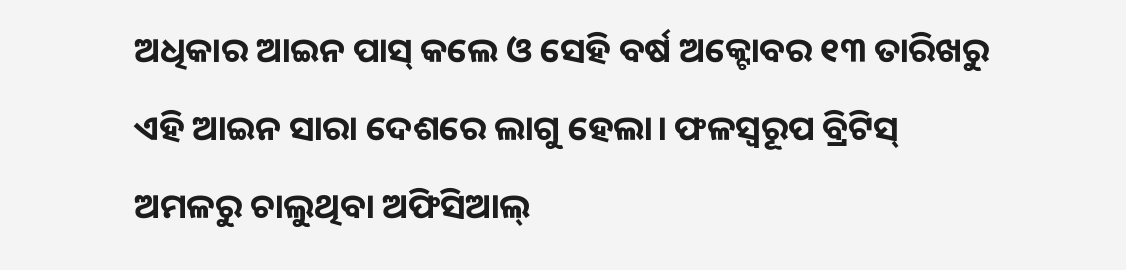ଅଧିକାର ଆଇନ ପାସ୍ କଲେ ଓ ସେହି ବର୍ଷ ଅକ୍ଟୋବର ୧୩ ତାରିଖରୁ ଏହି ଆଇନ ସାରା ଦେଶରେ ଲାଗୁ ହେଲା। ଫଳସ୍ବରୂପ ବ୍ରିଟିସ୍ ଅମଳରୁ ଚାଲୁଥିବା ଅଫିସିଆଲ୍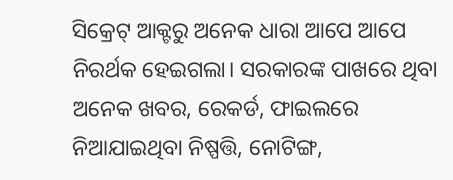ସିକ୍ରେଟ୍ ଆକ୍ଟରୁ ଅନେକ ଧାରା ଆପେ ଆପେ ନିରର୍ଥକ ହେଇଗଲା। ସରକାରଙ୍କ ପାଖରେ ଥିବା ଅନେକ ଖବର, ରେକର୍ଡ, ଫାଇଲରେ ନିଆଯାଇଥିବା ନିଷ୍ପତ୍ତି, ନୋଟିଙ୍ଗ,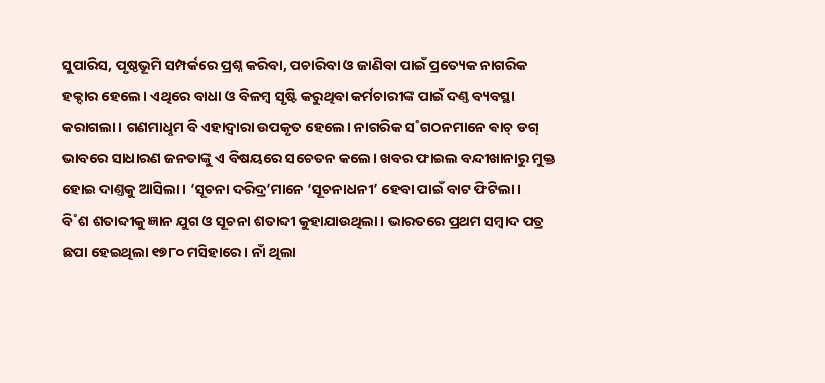ସୁପାରିସ, ପୃଷ୍ଠଭୂମି ସମ୍ପର୍କରେ ପ୍ରଶ୍ନ କରିବା, ପଚାରିବା ଓ ଜାଣିବା ପାଇଁ ପ୍ରତ୍ୟେକ ନାଗରିକ ହକ୍ଦାର ହେଲେ। ଏଥିରେ ବାଧା ଓ ବିଳମ୍ବ ସୃଷ୍ଟି କରୁଥିବା କର୍ମଚାରୀଙ୍କ ପାଇଁ ଦଣ୍ତ ବ୍ୟବସ୍ଥା କରାଗଲା। ଗଣମାଧୢମ ବି ଏହାଦ୍ବାରା ଉପକୃତ ହେଲେ। ନାଗରିକ ସ˚ଗଠନମାନେ ଵାଚ୍ ଡଗ୍ ଭାବରେ ସାଧାରଣ ଜନତାଙ୍କୁ ଏ ବିଷୟରେ ସଚେତନ କଲେ। ଖବର ଫାଇଲ ବନ୍ଦୀଖାନାରୁ ମୁକ୍ତ ହୋଇ ଦାଣ୍ତକୁ ଆସିଲା। ‘ସୂଚନା ଦରିଦ୍ର’ମାନେ ‘ସୂଚନାଧନୀ’ ହେବା ପାଇଁ ବାଟ ଫିଟିଲା।
ବି˚ଶ ଶତାବ୍ଦୀକୁ ଜ୍ଞାନ ଯୁଗ ଓ ସୂଚନା ଶତାବ୍ଦୀ କୁହାଯାଉଥିଲା। ଭାରତରେ ପ୍ରଥମ ସମ୍ବାଦ ପତ୍ର ଛପା ହେଇଥିଲା ୧୭୮୦ ମସିହାରେ। ନାଁ ଥିଲା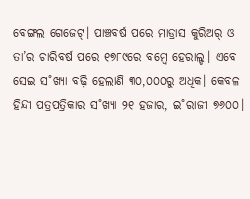ବେଙ୍ଗଲ ଗେଜେଟ୍। ପାଞ୍ଚବର୍ଷ ପରେ ମାଡ୍ରାସ କୁରିଅର୍ ଓ ତା’ର ଚାରିବର୍ଷ ପରେ ୧୭୮୯ରେ ବମ୍ବେ ହେରାଲ୍ଡ। ଏବେ ସେଇ ସ˚ଖ୍ୟା ବଢ଼ି ହେଲାଣି ୩୦,୦୦୦ରୁ ଅଧିକ। କେବଳ ହିନ୍ଦୀ ପତ୍ରପତ୍ରିକାର ସ˚ଖ୍ୟା ୨୧ ହଜାର, ଇ˚ରାଜୀ ୭୬୦୦।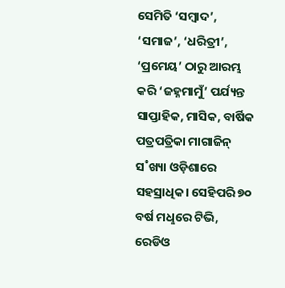ସେମିତି ‘ସମ୍ବାଦ’, ‘ସମାଜ’, ‘ଧରିତ୍ରୀ’, ‘ପ୍ରମେୟ’ ଠାରୁ ଆରମ୍ଭ କରି ‘ଜହ୍ନମାମୁଁ’ ପର୍ଯ୍ୟନ୍ତ ସାପ୍ତାହିକ, ମାସିକ, ବାର୍ଷିକ ପତ୍ରପତ୍ରିକା ମାଗାଜିନ୍ ସ˚ଖ୍ୟା ଓଡ଼ିଶାରେ ସହସ୍ରାଧିକ। ସେହିପରି ୭୦ ବର୍ଷ ମଧୢରେ ଟିଭି, ରେଡିଓ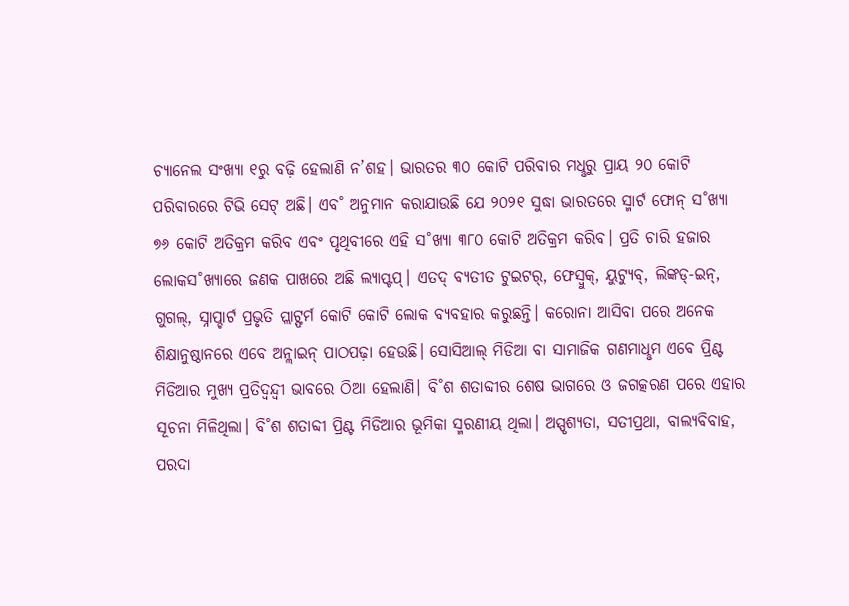ଚ୍ୟାନେଲ ସଂଖ୍ୟା ୧ରୁ ବଢ଼ି ହେଲାଣି ନ’ଶହ। ଭାରତର ୩୦ କୋଟି ପରିବାର ମଧୢରୁ ପ୍ରାୟ ୨୦ କୋଟି ପରିବାରରେ ଟିଭି ସେଟ୍ ଅଛି। ଏବ˚ ଅନୁମାନ କରାଯାଉଛି ଯେ ୨୦୨୧ ସୁଦ୍ଧା ଭାରତରେ ସ୍ମାର୍ଟ ଫୋନ୍ ସ˚ଖ୍ୟା ୭୬ କୋଟି ଅତିକ୍ରମ କରିବ ଏବଂ ପୃଥିବୀରେ ଏହି ସ˚ଖ୍ୟା ୩୮୦ କୋଟି ଅତିକ୍ରମ କରିବ। ପ୍ରତି ଚାରି ହଜାର ଲୋକସ˚ଖ୍ୟାରେ ଜଣକ ପାଖରେ ଅଛି ଲ୍ୟାପ୍ଟପ୍। ଏତଦ୍ ବ୍ୟତୀତ ଟୁଇଟର୍, ଫେସ୍ବୁକ୍, ୟୁଟ୍ୟୁବ୍, ଲିଙ୍କଡ୍-ଇନ୍, ଗୁଗଲ୍, ସ୍ନାପ୍ଚାର୍ଟ ପ୍ରଭୃତି ପ୍ଲାଟ୍ଫର୍ମ କୋଟି କୋଟି ଲୋକ ବ୍ୟବହାର କରୁଛନ୍ତି। କରୋନା ଆସିବା ପରେ ଅନେକ ଶିକ୍ଷାନୁଷ୍ଠାନରେ ଏବେ ଅନ୍ଲାଇନ୍ ପାଠପଢ଼ା ହେଉଛି। ସୋସିଆଲ୍ ମିଡିଆ ବା ସାମାଜିକ ଗଣମାଧୢମ ଏବେ ପ୍ରିଣ୍ଟ ମିଡିଆର ମୁଖ୍ୟ ପ୍ରତିଦ୍ବନ୍ଦ୍ବୀ ଭାବରେ ଠିଆ ହେଲାଣି। ବି˚ଶ ଶତାବ୍ଦୀର ଶେଷ ଭାଗରେ ଓ ଜଗତ୍କରଣ ପରେ ଏହାର ସୂଚନା ମିଳିଥିଲା। ବି˚ଶ ଶତାବ୍ଦୀ ପ୍ରିଣ୍ଟ ମିଡିଆର ଭୂମିକା ସ୍ମରଣୀୟ ଥିଲା। ଅସ୍ପୃଶ୍ୟତା, ସତୀପ୍ରଥା, ବାଲ୍ୟବିବାହ, ପରଦା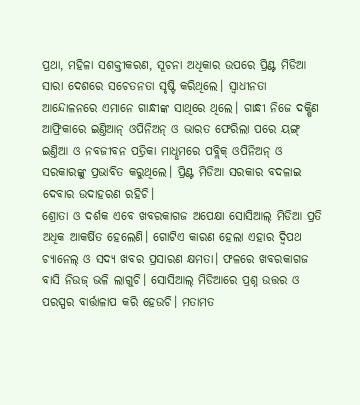ପ୍ରଥା, ମହିଳା ସଶକ୍ତୀକରଣ, ସୂଚନା ଅଧିକାର ଉପରେ ପ୍ରିଣ୍ଟ ମିଡିଆ ସାରା ଦେଶରେ ସଚେତନତା ସୃଷ୍ଟି କରିଥିଲେ। ସ୍ବାଧୀନତା ଆନ୍ଦୋଳନରେ ଏମାନେ ଗାନ୍ଧୀଙ୍କ ସାଥିରେ ଥିଲେ। ଗାନ୍ଧୀ ନିଜେ ଦକ୍ଷିଣ ଆଫ୍ରିକାରେ ଇଣ୍ତିଆନ୍ ଓପିନିଅନ୍ ଓ ଭାରତ ଫେରିଲା ପରେ ୟଙ୍ଗ୍ ଇଣ୍ତିଆ ଓ ନବଜୀବନ ପତ୍ରିକା ମାଧୢମରେ ପବ୍ଲିକ୍ ଓପିନିଅନ୍ ଓ ସରକାରଙ୍କୁ ପ୍ରଭାବିତ କରୁଥିଲେ। ପ୍ରିଣ୍ଟ ମିଡିଆ ସରକାର ବଦଳାଇ ଦେବାର ଉଦାହରଣ ରହିଚି।
ଶ୍ରୋତା ଓ ଦର୍ଶକ ଏବେ ଖବରକାଗଜ ଅପେକ୍ଷା ସୋସିଆଲ୍ ମିଡିଆ ପ୍ରତି ଅଧିକ ଆକର୍ଷିତ ହେଲେଣି। ଗୋଟିଏ କାରଣ ହେଲା ଏହାର ଦ୍ବିପଥ ଚ୍ୟାନେଲ୍ ଓ ସଦ୍ୟ ଖବର ପ୍ରସାରଣ କ୍ଷମତା। ଫଳରେ ଖବରକାଗଜ ବାସି ନିଉଜ୍ ଭଳି ଲାଗୁଚି। ସୋସିଆଲ୍ ମିଡିଆରେ ପ୍ରଶ୍ନ ଉତ୍ତର ଓ ପରସ୍ପର ବାର୍ତ୍ତାଳାପ କରି ହେଉଚି। ମତାମତ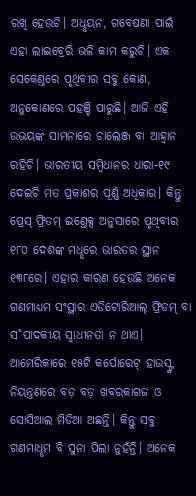ରଖି ହେଉଚି। ଅଧୢୟନ, ଗବେଷଣା ପାଇଁ ଏହା ଲାଇବ୍ରେରି ଭଳି କାମ କରୁଚି। ଏକ ସେକେଣ୍ତରେ ପୃଥିବୀର ସବୁ କୋଣ, ଅନୁକୋଣରେ ପହଞ୍ଚି ପାରୁଛି। ଆଜି ଏହି ଉଭୟଙ୍କ ସାମନାରେ ଚାଲେଞ୍ଜ ବା ଆହ୍ବାନ ରହିଚି। ଭାରତୀୟ ସମ୍ବିଧାନର ଧାରା-୧୯ ଦେଇଚି ମତ ପ୍ରକାଶର ପୂର୍ଣ୍ଣ ଅଧିକାର। କିନ୍ତୁ ପ୍ରେସ୍ ଫ୍ରିଡମ୍ ଇଣ୍ତେକ୍ସ ଅନୁସାରେ ପୃଥିବୀର ୧୮୦ ଦେଶଙ୍କ ମଧୢରେ ଭାରତର ସ୍ଥାନ ୧୩୮ରେ। ଏହାର କାରଣ ହେଉଛି ଅନେକ ଗଣମାଧ୍ୟମ ସଂସ୍ଥାର ଏଡିଟୋରିଆଲ୍ ଫ୍ରିଡମ୍ ବା ସ˚ପାଦକୀୟ ସ୍ବାଧୀନତା ନ ଥାଏ। ଆମେରିକାରେ ୧୫ଟି କର୍ପୋରେଟ୍ ହାଉସ୍ଙ୍କ ନିୟନ୍ତ୍ରଣରେ ବଡ଼ ବଡ଼ ଖବରକାଗଜ ଓ ସୋସିଆଲ ମିଡିଆ ଅଛନ୍ତି। କିନ୍ତୁ ସବୁ ଗଣମାଧୢମ ବି ସୁନା ପିଲା ନୁହଁନ୍ତି। ଅନେକ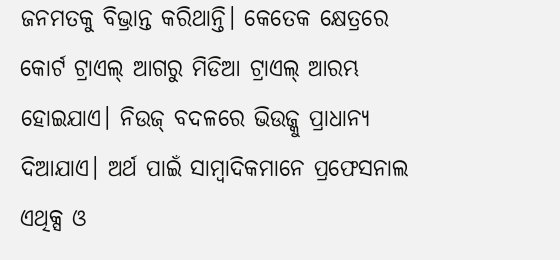ଜନମତକୁ ବିଭ୍ରାନ୍ତ କରିଥାନ୍ତି। କେତେକ କ୍ଷେତ୍ରରେ କୋର୍ଟ ଟ୍ରାଏଲ୍ ଆଗରୁ ମିଡିଆ ଟ୍ରାଏଲ୍ ଆରମ୍ଭ ହୋଇଯାଏ। ନିଉଜ୍ ବଦଳରେ ଭିଉଜ୍କୁ ପ୍ରାଧାନ୍ୟ ଦିଆଯାଏ। ଅର୍ଥ ପାଇଁ ସାମ୍ବାଦିକମାନେ ପ୍ରଫେସନାଲ ଏଥିକ୍ସ ଓ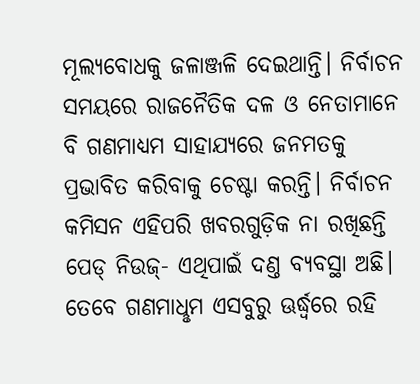ମୂଲ୍ୟବୋଧକୁ ଜଳାଞ୍ଜଳି ଦେଇଥାନ୍ତି। ନିର୍ବାଚନ ସମୟରେ ରାଜନୈତିକ ଦଳ ଓ ନେତାମାନେ ବି ଗଣମାଧ୍ୟମ ସାହାଯ୍ୟରେ ଜନମତକୁ ପ୍ରଭାବିତ କରିବାକୁ ଚେଷ୍ଟା କରନ୍ତି। ନିର୍ବାଚନ କମିସନ ଏହିପରି ଖବରଗୁଡ଼ିକ ନା ରଖିଛନ୍ତି ପେଡ୍ ନିଉଜ୍- ଏଥିପାଇଁ ଦଣ୍ତ ବ୍ୟବସ୍ଥା ଅଛି। ତେବେ ଗଣମାଧୢମ ଏସବୁରୁ ଊର୍ଦ୍ଧ୍ବରେ ରହି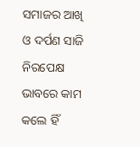ସମାଜର ଆଖି ଓ ଦର୍ପଣ ସାଜି ନିରପେକ୍ଷ ଭାବରେ କାମ କଲେ ହିଁ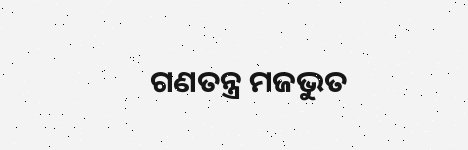ଗଣତନ୍ତ୍ର ମଜଭୁତ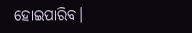ହୋଇପାରିବ।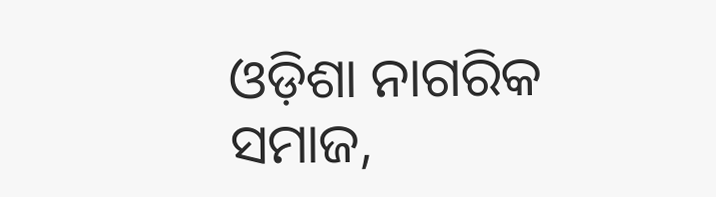ଓଡ଼ିଶା ନାଗରିକ ସମାଜ,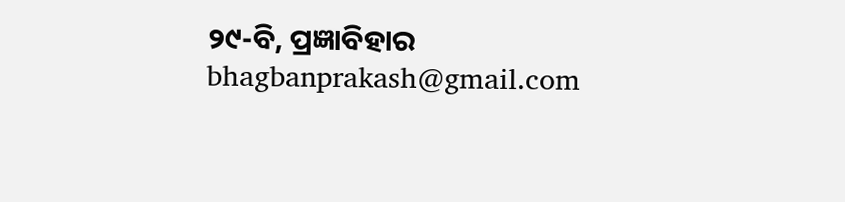୨୯-ବି, ପ୍ରଜ୍ଞାବିହାର
bhagbanprakash@gmail.com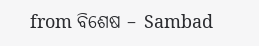from ବିଶେଷ – Sambad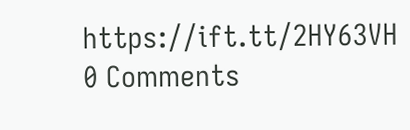https://ift.tt/2HY63VH
0 Comments